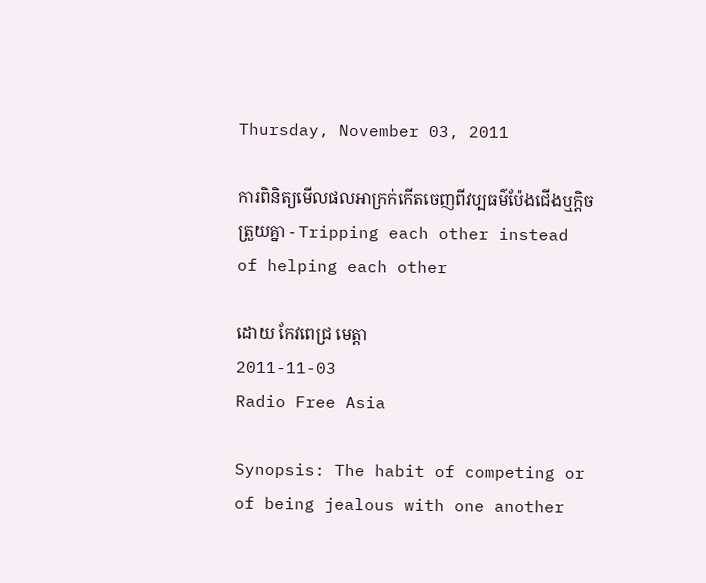Thursday, November 03, 2011

ការពិនិត្យមើលផលអាក្រក់កើតចេញពីវប្បធម៌ប៉ែងជើងឬក្ដិចត្រួយគ្នា - Tripping each other instead of helping each other

ដោយ កែវពេជ្រ មេត្តា
2011-11-03
Radio Free Asia

Synopsis: The habit of competing or of being jealous with one another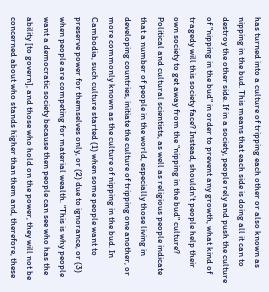has turned into a culture of tripping each other or also known as nipping in the bud. This means that each side is doing all it can to destroy the other side. If in a society, people rely and push the culture of "nipping in the bud" in order to prevent any growth, what kind of tragedy will this society face? Instead, shouldn't people help their own society to get away from the "nipping in the bud" culture? Political and cultural scientists, as well as religious people indicate that a number of people in the world, especially those living in developing countries, initiate the culture of tripping one another, or more commonly known as the culture of nipping in the bud. In Cambodia, such culture started (1) when some people want to preserve power for themselves only, or (2) due to ignorance, or (3) when people are competing for material wealth. "This is why people want a democratic society because then people can see who has the ability [to govern], and those who hold on the power, they will not be concerned about who stands higher than them and, therefore, these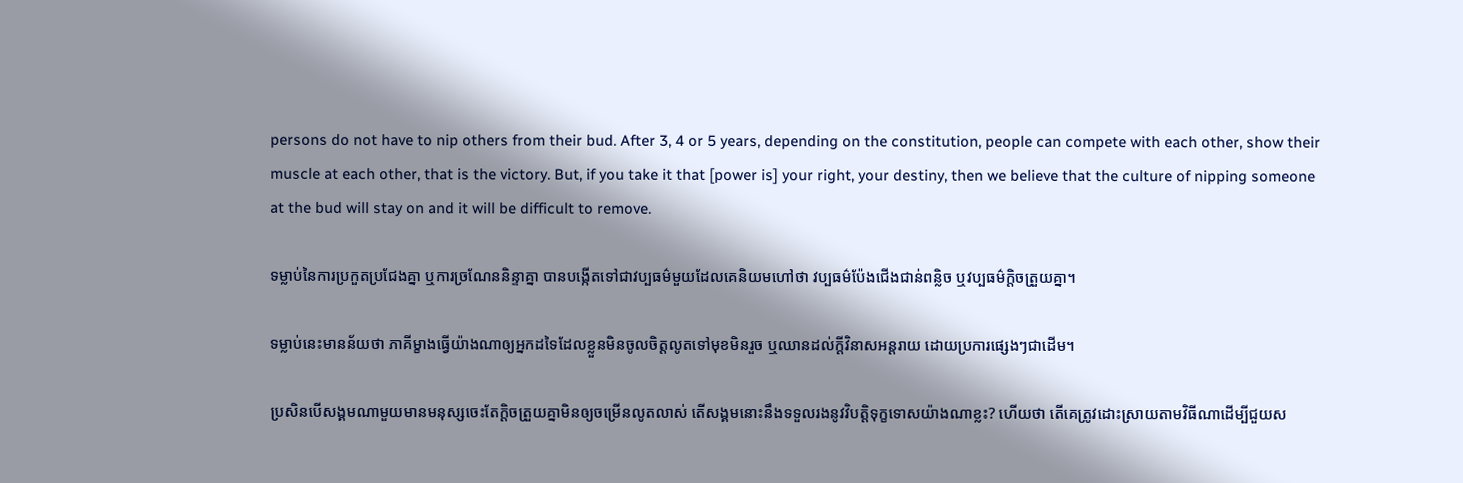persons do not have to nip others from their bud. After 3, 4 or 5 years, depending on the constitution, people can compete with each other, show their muscle at each other, that is the victory. But, if you take it that [power is] your right, your destiny, then we believe that the culture of nipping someone at the bud will stay on and it will be difficult to remove.

ទម្លាប់នៃការប្រកួតប្រជែងគ្នា ឬការច្រណែននិន្ទាគ្នា បានបង្កើតទៅជាវប្បធម៌មួយដែលគេនិយមហៅថា វប្បធម៌ប៉ែងជើងជាន់ពន្លិច ឬវប្បធម៌ក្ដិចត្រួយគ្នា។

ទម្លាប់នេះមានន័យថា ភាគីម្ខាងធ្វើយ៉ាងណាឲ្យអ្នកដទៃដែលខ្លួនមិនចូលចិត្តលូតទៅមុខមិនរួច ឬឈានដល់ក្ដីវិនាសអន្តរាយ ដោយប្រការផ្សេងៗជាដើម។

ប្រសិនបើសង្គមណាមួយមានមនុស្សចេះតែក្ដិចត្រួយគ្នាមិនឲ្យចម្រើនលូតលាស់ តើសង្គមនោះនឹងទទួលរងនូវវិបត្តិទុក្ខទោសយ៉ាងណាខ្លះ? ហើយថា តើគេត្រូវដោះស្រាយតាមវិធីណាដើម្បីជួយស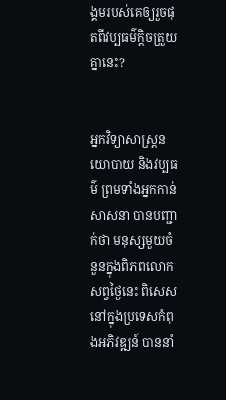ង្គមរបស់គេឲ្យរួចផុតពីវប្បធម៌ក្ដិចត្រួយគ្នានេះ?


អ្នកវិទ្យាសាស្ត្រនយោបាយ និងវប្បធម៌ ព្រមទាំងអ្នកកាន់សាសនា បានបញ្ជាក់ថា មនុស្សមួយចំនួនក្នុងពិភពលោកសព្វថ្ងៃនេះ ពិសេសនៅក្នុងប្រទេសកំពុងអភិវឌ្ឍន៍ បាននាំ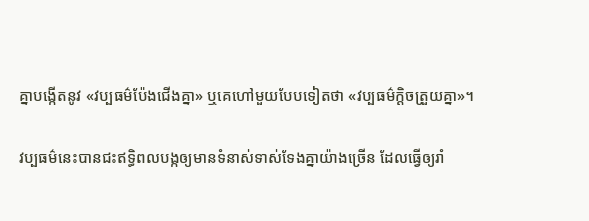គ្នាបង្កើតនូវ «វប្បធម៌ប៉ែងជើងគ្នា» ឬគេហៅមួយបែបទៀតថា «វប្បធម៌ក្ដិចត្រួយគ្នា»។

វប្បធម៌នេះបានជះឥទ្ធិពលបង្កឲ្យមានទំនាស់ទាស់ទែងគ្នាយ៉ាងច្រើន ដែលធ្វើឲ្យរាំ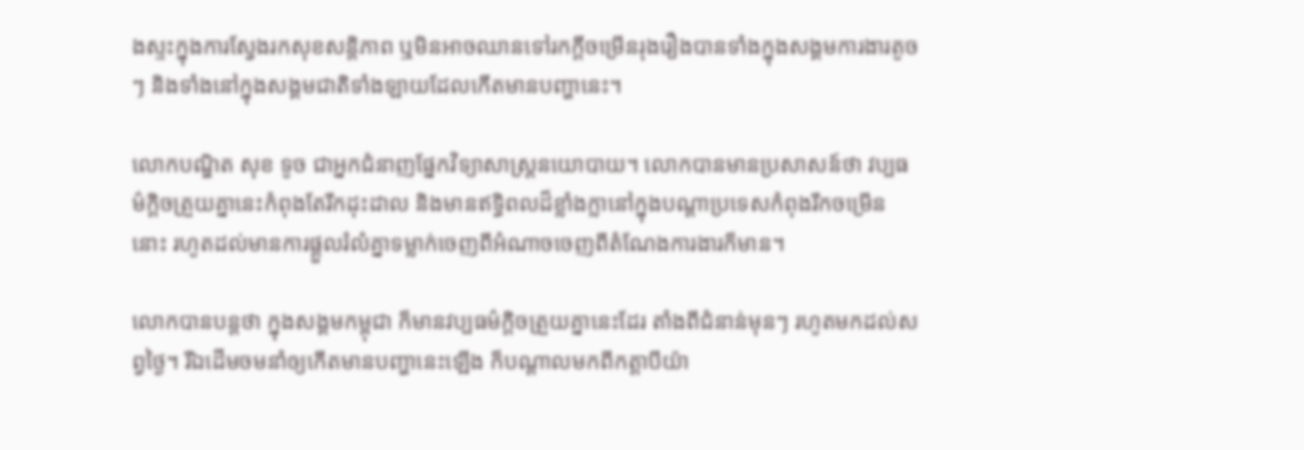ងស្ទះក្នុងការស្វែងរកសុខសន្តិភាព ឬមិនអាចឈានទៅរកក្ដីចម្រើនរុងរឿងបានទាំងក្នុងសង្គមការងារតូចៗ និងទាំងនៅក្នុងសង្គមជាតិទាំងឡាយដែលកើតមានបញ្ហានេះ។

លោកបណ្ឌិត សុខ ទូច ជាអ្នកជំនាញផ្នែកវិទ្យាសាស្ត្រនយោបាយ។ លោកបានមានប្រសាសន៍ថា វប្បធម៌ក្ដិចត្រួយគ្នានេះកំពុងតែរីកដុះដាល និងមានឥទ្ធិពលដ៏ខ្លាំងក្លានៅក្នុងបណ្ដាប្រទេសកំពុងរីកចម្រើននោះ រហូតដល់មានការផ្ដួលរំលំគ្នាទម្លាក់ចេញពីអំណាចចេញពីតំណែងការងារក៏មាន។

លោកបានបន្តថា ក្នុងសង្គមកម្ពុជា ក៏មានវប្បធម៌ក្ដិចត្រួយគ្នានេះដែរ តាំងពីជំនាន់មុនៗ រហូតមកដល់សព្វថ្ងៃ។ រីឯដើមចមនាំឲ្យកើតមានបញ្ហានេះឡើង ក៏បណ្ដាលមកពីកត្តាបីយ៉ា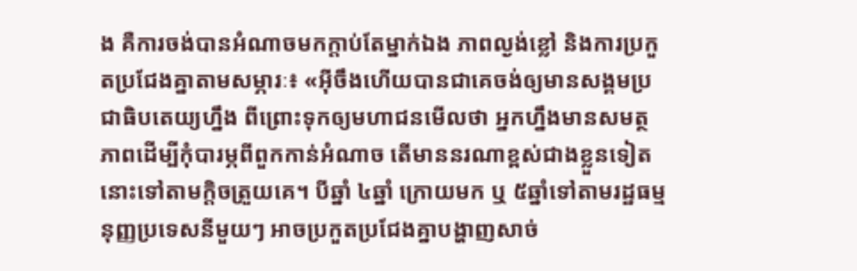ង គឺការចង់បានអំណាចមកក្ដាប់តែម្នាក់ឯង ភាពល្ងង់ខ្លៅ និងការប្រកួតប្រជែងគ្នាតាមសម្ភារៈ៖ «អ៊ីចឹងហើយបានជាគេចង់ឲ្យមានសង្គមប្រជាធិបតេយ្យហ្នឹង ពីព្រោះទុកឲ្យមហាជនមើលថា អ្នកហ្នឹងមានសមត្ថភាពដើម្បីកុំបារម្ភពីពួកកាន់អំណាច តើមាននរណាខ្ពស់ជាងខ្លួនទៀតនោះទៅតាមក្ដិចត្រួយគេ។ បីឆ្នាំ ៤ឆ្នាំ ក្រោយមក ឬ ៥ឆ្នាំទៅតាមរដ្ឋធម្មនុញ្ញប្រទេសនីមួយៗ អាចប្រកួតប្រជែងគ្នាបង្ហាញសាច់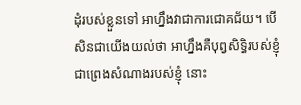ដុំរបស់ខ្លួនទៅ អាហ្នឹងវាជាការជោគជ័យ។ បើសិនជាយើងយល់ថា អាហ្នឹងគឺបុព្វសិទ្ធិរបស់ខ្ញុំ ជាព្រេងសំណាងរបស់ខ្ញុំ នោះ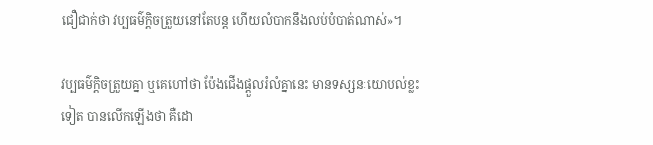ជឿជាក់ថា វប្បធម៌ក្ដិចត្រួយនៅតែបន្ដ ហើយលំបាកនឹងលប់បំបាត់ណាស់»។

វប្បធម៌ក្ដិចត្រួយគ្នា ឬគេហៅថា ប៉ែងជើងផ្ដួលរំលំគ្នានេះ មានទស្សនៈយោបល់ខ្លះទៀត បានលើកឡើងថា គឺដោ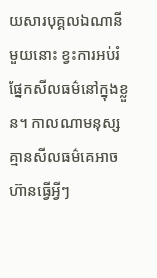យសារបុគ្គលឯណានីមួយនោះ ខ្វះការអប់រំផ្នែកសីលធម៌នៅក្នុងខ្លួន។ កាលណាមនុស្សគ្មានសីលធម៌គេអាចហ៊ានធ្វើអ្វីៗ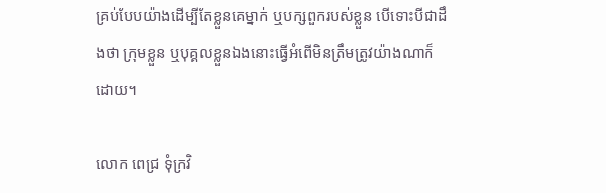គ្រប់បែបយ៉ាងដើម្បីតែខ្លួនគេម្នាក់ ឬបក្សពួករបស់ខ្លួន បើទោះបីជាដឹងថា ក្រុមខ្លួន ឬបុគ្គលខ្លួនឯងនោះធ្វើអំពើមិនត្រឹមត្រូវយ៉ាងណាក៏ដោយ។

លោក ពេជ្រ ទុំក្រវិ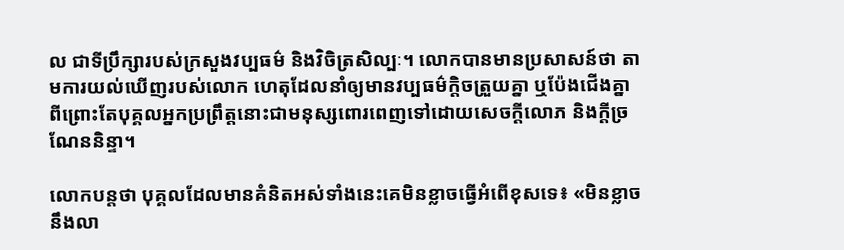ល ជាទីប្រឹក្សារបស់ក្រសួងវប្បធម៌ និងវិចិត្រសិល្បៈ។ លោកបានមានប្រសាសន៍ថា តាមការយល់ឃើញរបស់លោក ហេតុដែលនាំឲ្យមានវប្បធម៌ក្ដិចត្រួយគ្នា ឬប៉ែងជើងគ្នា ពីព្រោះតែបុគ្គលអ្នកប្រព្រឹត្តនោះជាមនុស្សពោរពេញទៅដោយសេចក្ដីលោភ និងក្ដីច្រណែននិន្ទា។

លោកបន្តថា បុគ្គលដែលមានគំនិតអស់ទាំងនេះគេមិនខ្លាចធ្វើអំពើខុសទេ៖ «មិនខ្លាចនឹងលា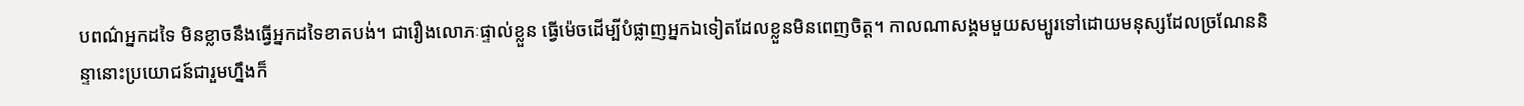បពណ៌អ្នកដទៃ មិនខ្លាចនឹងធ្វើអ្នកដទៃខាតបង់។ ជារឿងលោភៈផ្ទាល់ខ្លួន ធ្វើម៉េចដើម្បីបំផ្លាញអ្នកឯទៀតដែលខ្លួនមិនពេញចិត្ត។ កាលណាសង្គមមួយសម្បូរទៅដោយមនុស្សដែលច្រណែននិន្ទានោះប្រយោជន៍ជារួមហ្នឹងក៏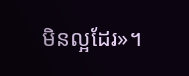មិនល្អដែរ»។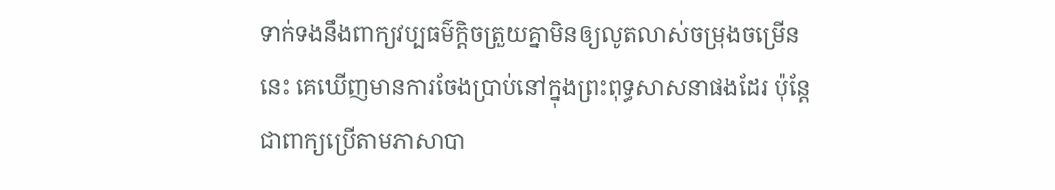ទាក់ទងនឹងពាក្យវប្បធម៌ក្ដិចត្រួយគ្នាមិនឲ្យលូតលាស់ចម្រុងចម្រើននេះ គេឃើញមានការចែងប្រាប់នៅក្នុងព្រះពុទ្ធសាសនាផងដែរ ប៉ុន្តែជាពាក្យប្រើតាមភាសាបា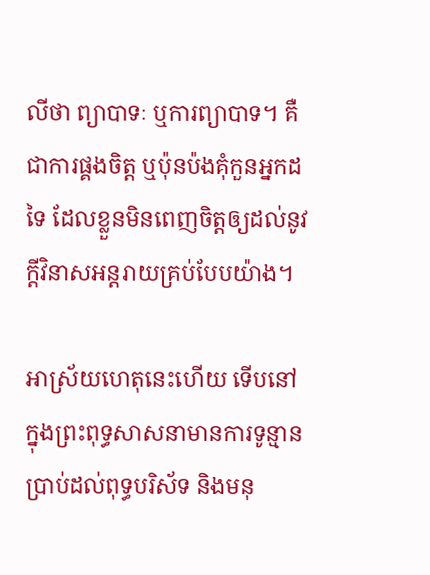លីថា ព្យាបាទៈ ឬការព្យាបាទ។ គឺជាការផ្គងចិត្ត ឬប៉ុនប៉ងគុំកួនអ្នកដទៃ ដែលខ្លួនមិនពេញចិត្តឲ្យដល់នូវក្ដីវិនាសអន្តរាយគ្រប់បែបយ៉ាង។

អាស្រ័យហេតុនេះហើយ ទើបនៅក្នុងព្រះពុទ្ធសាសនាមានការទូន្មានប្រាប់ដល់ពុទ្ធបរិស័ទ និងមនុ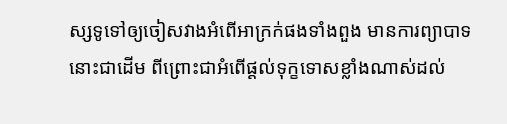ស្សទូទៅឲ្យចៀសវាងអំពើអាក្រក់ផងទាំងពួង មានការព្យាបាទនោះជាដើម ពីព្រោះជាអំពើផ្ដល់ទុក្ខទោសខ្លាំងណាស់ដល់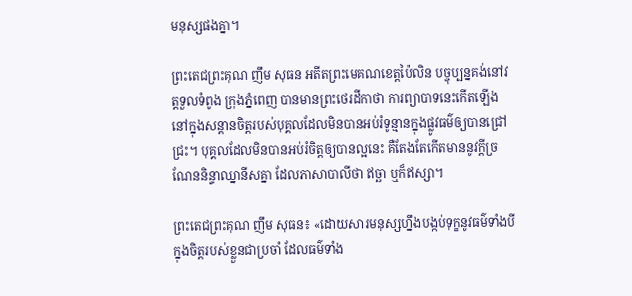មនុស្សផងគ្នា។

ព្រះតេជព្រះគុណ ញឹម សុធន អតីតព្រះមេគណខេត្តប៉ៃលិន បច្ចុប្បន្នគង់នៅវត្តទួលទំពូង ក្រុងភ្នំពេញ បានមានព្រះថេរដីកាថា ការព្យាបាទនេះកើតឡើងនៅក្នុងសន្ដានចិត្តរបស់បុគ្គលដែលមិនបានអប់រំទូន្មានក្នុងផ្លូវធម៌ឲ្យបានជ្រៅជ្រះ។ បុគ្គលដែលមិនបានអប់រំចិត្តឲ្យបានល្អនេះ គឺតែងតែកើតមាននូវក្ដីច្រណែននិន្ទាឈ្នានីសគ្នា ដែលភាសាបាលីថា ឥច្ឆា ឬក៏ឥស្សា។

ព្រះតេជព្រះគុណ ញឹម សុធន៖ «ដោយសារមនុស្សហ្នឹងបង្កប់ទុក្ខនូវធម៌ទាំងបីក្នុងចិត្តរបស់ខ្លួនជាប្រចាំ ដែលធម៌ទាំង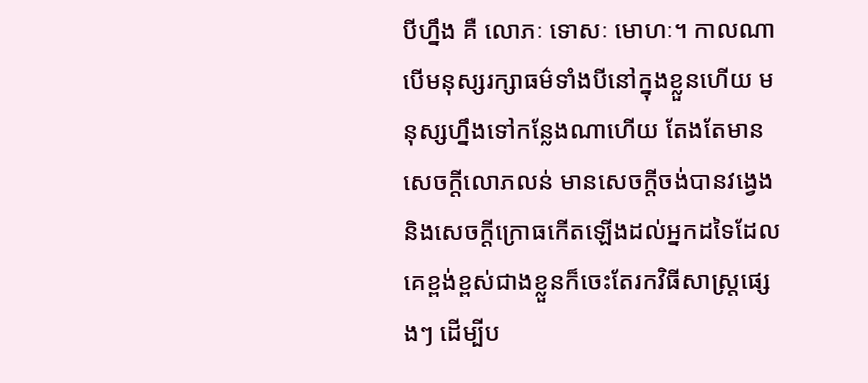បីហ្នឹង គឺ លោភៈ ទោសៈ មោហៈ។ កាលណាបើមនុស្សរក្សាធម៌ទាំងបីនៅក្នុងខ្លួនហើយ មនុស្សហ្នឹងទៅកន្លែងណាហើយ តែងតែមានសេចក្ដីលោភលន់ មានសេចក្ដីចង់បានវង្វេង និងសេចក្ដីក្រោធកើតឡើងដល់អ្នកដទៃដែលគេខ្ពង់ខ្ពស់ជាងខ្លួនក៏ចេះតែរកវិធីសាស្ត្រផ្សេងៗ ដើម្បីប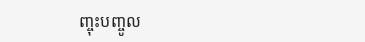ញ្ចុះបញ្ចូល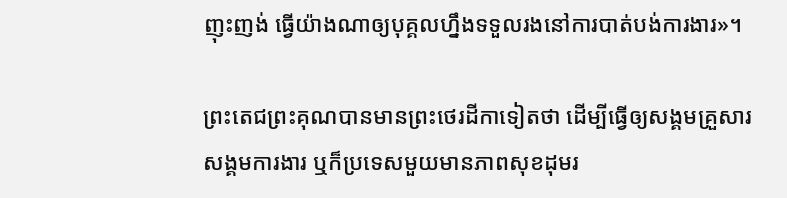ញុះញង់ ធ្វើយ៉ាងណាឲ្យបុគ្គលហ្នឹងទទួលរងនៅការបាត់បង់ការងារ»។

ព្រះតេជព្រះគុណបានមានព្រះថេរដីកាទៀតថា ដើម្បីធ្វើឲ្យសង្គមគ្រួសារ សង្គមការងារ ឬក៏ប្រទេសមួយមានភាពសុខដុមរ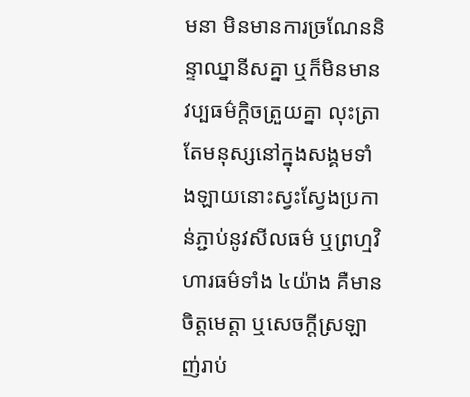មនា មិនមានការច្រណែននិន្ទាឈ្នានីសគ្នា ឬក៏មិនមានវប្បធម៌ក្ដិចត្រួយគ្នា លុះត្រាតែមនុស្សនៅក្នុងសង្គមទាំងឡាយនោះស្វះស្វែងប្រកាន់ភ្ជាប់នូវសីលធម៌ ឬព្រហ្មវិហារធម៌ទាំង ៤យ៉ាង គឺមានចិត្តមេត្តា ឬសេចក្ដីស្រឡាញ់រាប់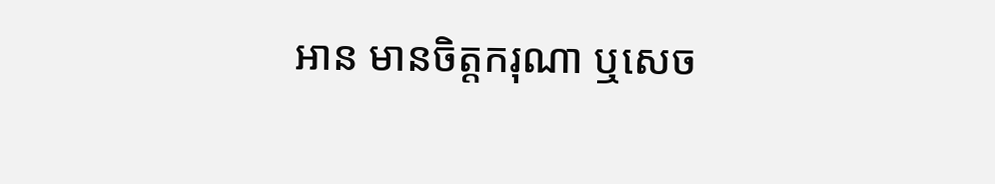អាន មានចិត្តករុណា ឬសេច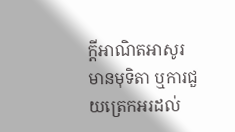ក្ដីអាណិតអាសូរ មានមុទិតា ឬការជួយត្រេកអរដល់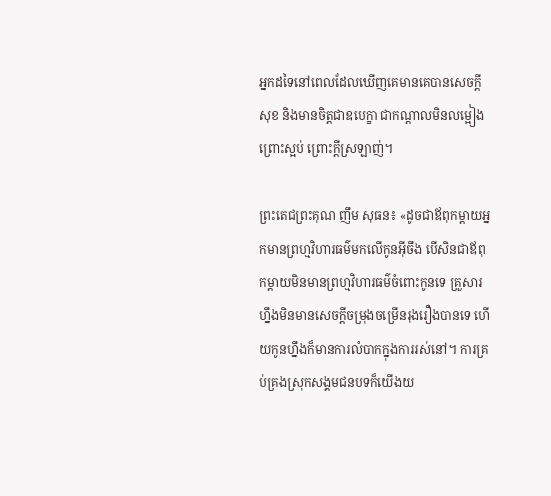អ្នកដទៃនៅពេលដែលឃើញគេមានគេបានសេចក្ដីសុខ និងមានចិត្តជាឧបេក្ខា ជាកណ្ដាលមិនលម្អៀង ព្រោះស្អប់ ព្រោះក្ដីស្រឡាញ់។

ព្រះតេជព្រះគុណ ញឹម សុធន៖ «ដូចជាឪពុកម្ដាយអ្នកមានព្រហ្មវិហារធម៌មកលើកូនអ៊ីចឹង បើសិនជាឪពុកម្ដាយមិនមានព្រហ្មវិហារធម៌ចំពោះកូនទេ គ្រួសារហ្នឹងមិនមានសេចក្ដីចម្រុងចម្រើនរុងរឿងបានទេ ហើយកូនហ្នឹងក៏មានការលំបាកក្នុងការរស់នៅ។ ការគ្រប់គ្រងស្រុកសង្គមជនបទក៏យើងយ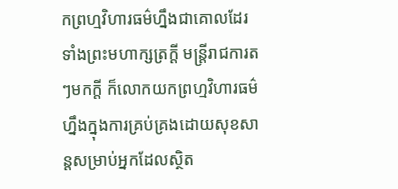កព្រហ្មវិហារធម៌ហ្នឹងជាគោលដែរ ទាំងព្រះមហាក្សត្រក្ដី មន្ត្រីរាជការតៗមកក្ដី ក៏លោកយកព្រហ្មវិហារធម៌ហ្នឹងក្នុងការគ្រប់គ្រងដោយសុខសាន្តសម្រាប់អ្នកដែលស្ថិត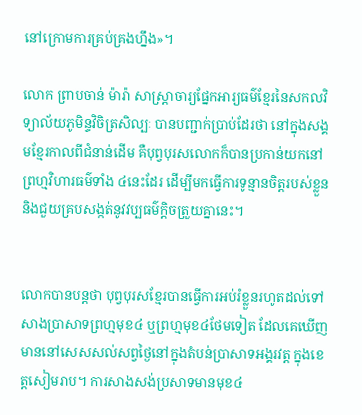នៅក្រោមការគ្រប់គ្រងហ្នឹង»។

លោក ព្រាបចាន់ ម៉ារ៉ា សាស្ត្រាចារ្យផ្នែកអារ្យធម៌ខ្មែរនៃសកលវិទ្យាល័យភូមិន្ទវិចិត្រសិល្បៈ បានបញ្ជាក់ប្រាប់ដែរថា នៅក្នុងសង្គមខ្មែរកាលពីជំនាន់ដើម គឺបុព្វបុរសលោកក៏បានប្រកាន់យកនៅព្រហ្មវិហារធម៌ទាំង ៤នេះដែរ ដើម្បីមកធ្វើការទូន្មានចិត្តរបស់ខ្លួន និងជួយគ្របសង្កត់នូវវប្បធម៌ក្ដិចត្រួយគ្នានេះ។


លោកបានបន្តថា បុព្វបុរសខ្មែរបានធ្វើការអប់រំខ្លួនរហូតដល់ទៅសាងប្រាសាទព្រហ្មមុខ៤ ឬព្រហ្មមុខ៤ថែមទៀត ដែលគេឃើញមាននៅសេសសល់សព្វថ្ងៃនៅក្នុងតំបន់ប្រាសាទអង្គរវត្ត ក្នុងខេត្តសៀមរាប។ ការសាងសង់ប្រសាទមានមុខ៤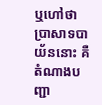ឬហៅថា ប្រាសាទបាយ័ននោះ គឺតំណាងបញ្ជា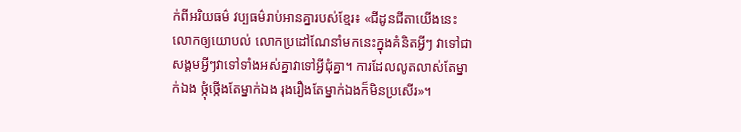ក់ពីអរិយធម៌ វប្បធម៌រាប់អានគ្នារបស់ខ្មែរ៖ «ជីដូនជីតាយើងនេះលោកឲ្យយោបល់ លោកប្រដៅណែនាំមកនេះក្នុងគំនិតអ្វីៗ វាទៅជាសង្គមអ្វីៗវាទៅទាំងអស់គ្នាវាទៅអ្វីជុំគ្នា។ ការដែលលូតលាស់តែម្នាក់ឯង ថ្កុំថ្កើងតែម្នាក់ឯង រុងរឿងតែម្នាក់ឯងក៏មិនប្រសើរ»។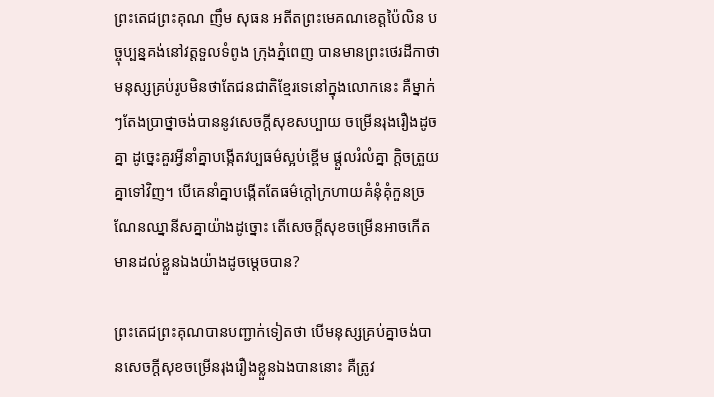ព្រះតេជព្រះគុណ ញឹម សុធន អតីតព្រះមេគណខេត្តប៉ៃលិន បច្ចុប្បន្នគង់នៅវត្តទួលទំពូង ក្រុងភ្នំពេញ បានមានព្រះថេរដីកាថា មនុស្សគ្រប់រូបមិនថាតែជនជាតិខ្មែរទេនៅក្នុងលោកនេះ គឺម្នាក់ៗតែងប្រាថ្នាចង់បាននូវសេចក្ដីសុខសប្បាយ ចម្រើនរុងរឿងដូចគ្នា ដូច្នេះគួរអ្វីនាំគ្នាបង្កើតវប្បធម៌ស្អប់ខ្ពើម ផ្ដួលរំលំគ្នា ក្ដិចត្រួយគ្នាទៅវិញ។ បើគេនាំគ្នាបង្កើតតែធម៌ក្ដៅក្រហាយគំនុំគុំកួនច្រណែនឈ្នានីសគ្នាយ៉ាងដូច្នោះ តើសេចក្ដីសុខចម្រើនអាចកើតមានដល់ខ្លួនឯងយ៉ាងដូចម្ដេចបាន?

ព្រះតេជព្រះគុណបានបញ្ជាក់ទៀតថា បើមនុស្សគ្រប់គ្នាចង់បានសេចក្ដីសុខចម្រើនរុងរឿងខ្លួនឯងបាននោះ គឺត្រូវ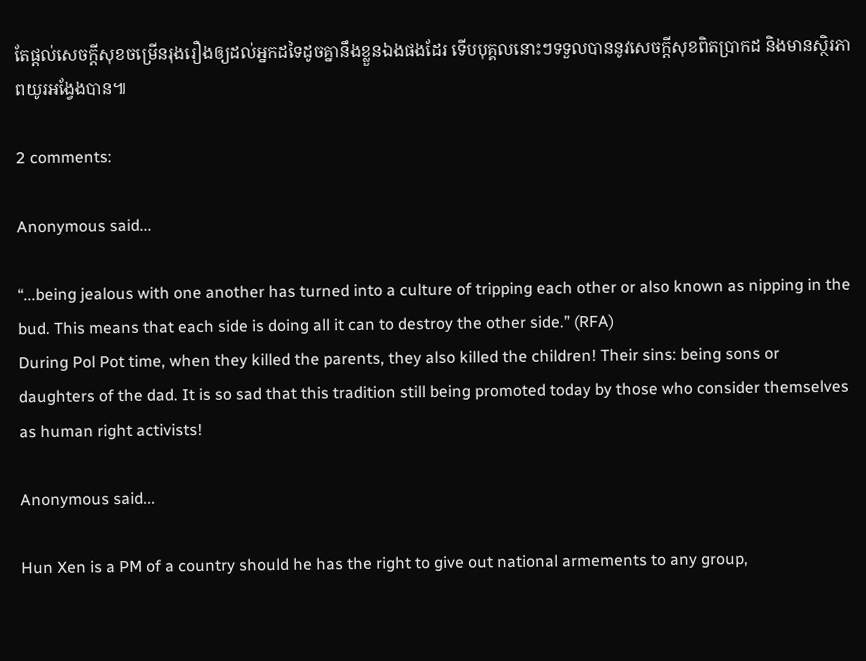តែផ្ដល់សេចក្ដីសុខចម្រើនរុងរឿងឲ្យដល់អ្នកដទៃដូចគ្នានឹងខ្លួនឯងផងដែរ ទើបបុគ្គលនោះៗទទួលបាននូវសេចក្ដីសុខពិតប្រាកដ និងមានស្ថិរភាពយូរអង្វែងបាន៕

2 comments:

Anonymous said...

“...being jealous with one another has turned into a culture of tripping each other or also known as nipping in the bud. This means that each side is doing all it can to destroy the other side.” (RFA)
During Pol Pot time, when they killed the parents, they also killed the children! Their sins: being sons or daughters of the dad. It is so sad that this tradition still being promoted today by those who consider themselves as human right activists!

Anonymous said...

Hun Xen is a PM of a country should he has the right to give out national armements to any group,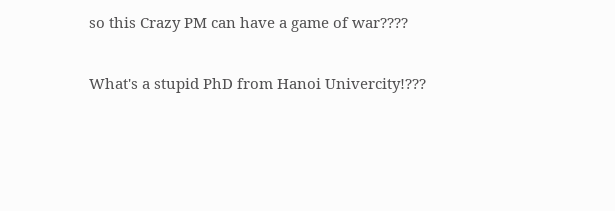so this Crazy PM can have a game of war????

What's a stupid PhD from Hanoi Univercity!???